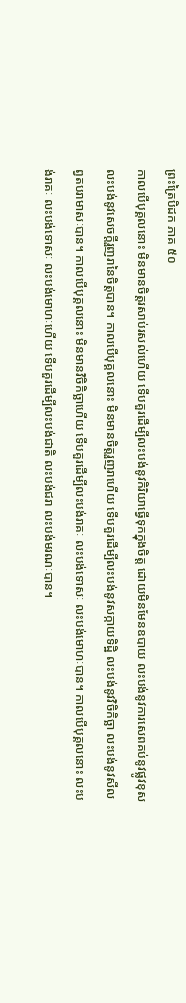ព្រះត្រៃបិដក ភាគ ៥០
កាលបើបុគ្គលនោះ មិនមានចិត្តរសាប់រសល់ហើយ ទើបគួរដើម្បីលះបង់នូវកិរិយាធ្វើទុកក្នុងចិត្ត ដោយមិនមែនឧបាយ លះបង់នូវការសេពគប់នូវផ្លូវខុស លះបង់នូវសេចក្តីរួញរានៃចិត្តបាន។ កាលបើបុគ្គលនោះ មិនមានចិត្តរួញរាហើយ ទើបគួរដើម្បីលះបង់នូវសក្កាយទិដ្ឋិ លះបង់នូវវិចិកិច្ឆា លះបង់នូវសីលព្វតបរាមាសៈបាន។ កាលបើបុគ្គលនោះ មិនមានវិចិកិច្ឆាហើយ ទើបគួរដើម្បីលះបង់រាគៈ លះបង់ទោសៈ លះបង់មោហៈបាន។ កាលបើបុគ្គលនោះ លះបង់រាគៈ លះបង់ទោសៈ លះបង់មោហៈហើយ ទើបគួរដើម្បីលះបង់ជាតិ លះបង់ជរា លះបង់មរណៈបាន។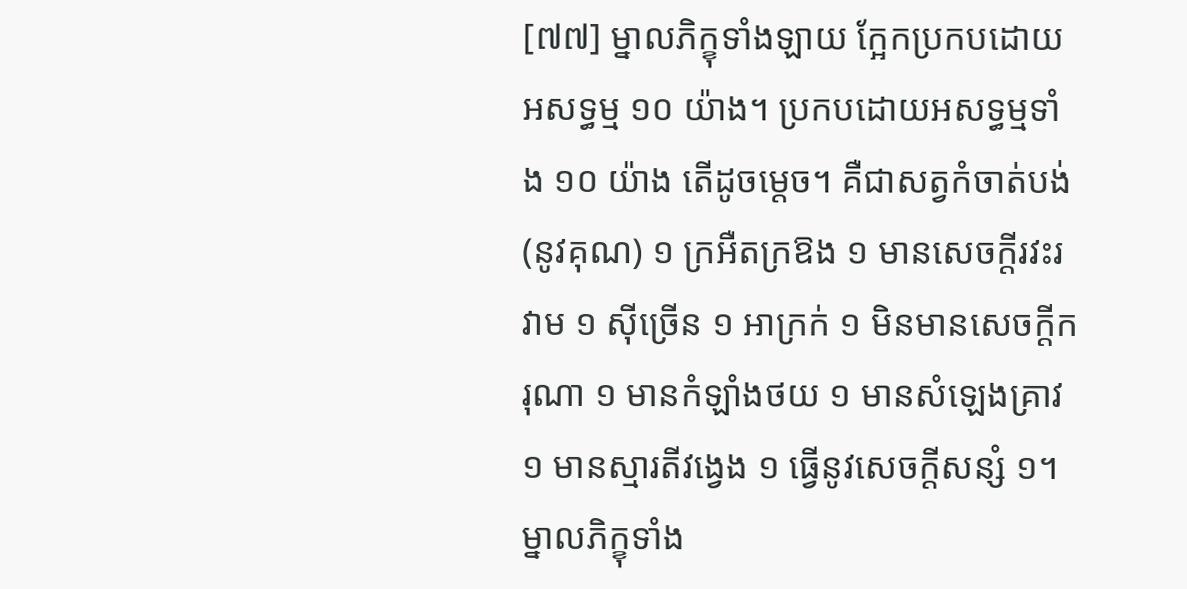[៧៧] ម្នាលភិក្ខុទាំងឡាយ ក្អែកប្រកបដោយអសទ្ធម្ម ១០ យ៉ាង។ ប្រកបដោយអសទ្ធម្មទាំង ១០ យ៉ាង តើដូចម្តេច។ គឺជាសត្វកំចាត់បង់ (នូវគុណ) ១ ក្រអឺតក្រឱង ១ មានសេចក្តីរវះរវាម ១ ស៊ីច្រើន ១ អាក្រក់ ១ មិនមានសេចក្តីករុណា ១ មានកំឡាំងថយ ១ មានសំឡេងគ្រាវ ១ មានស្មារតីវង្វេង ១ ធ្វើនូវសេចក្តីសន្សំ ១។ ម្នាលភិក្ខុទាំង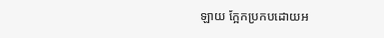ឡាយ ក្អែកប្រកបដោយអ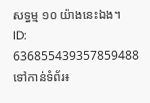សទ្ធម្ម ១០ យ៉ាងនេះឯង។
ID: 636855439357859488
ទៅកាន់ទំព័រ៖